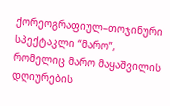ქორეოგრაფიულ–თოჯინური სპექტაკლი “მარო”, რომელიც მარო მაყაშვილის დღიურების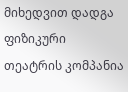მიხედვით დადგა ფიზიკური თეატრის კომპანია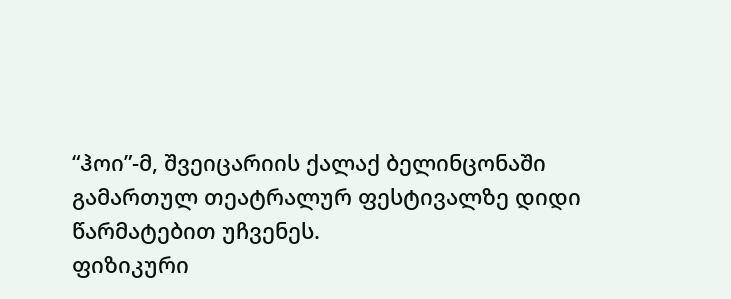“ჰოი”-მ, შვეიცარიის ქალაქ ბელინცონაში გამართულ თეატრალურ ფესტივალზე დიდი წარმატებით უჩვენეს.
ფიზიკური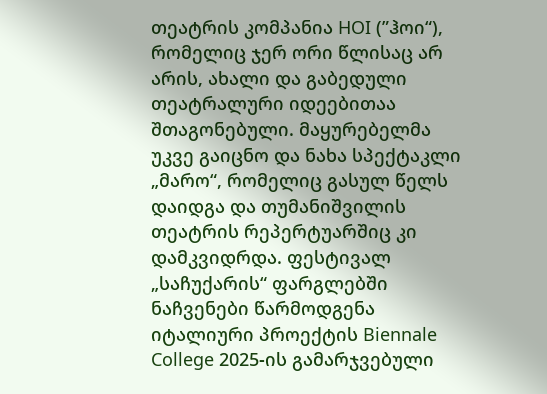თეატრის კომპანია HOI (”ჰოი“), რომელიც ჯერ ორი წლისაც არ არის, ახალი და გაბედული თეატრალური იდეებითაა შთაგონებული. მაყურებელმა უკვე გაიცნო და ნახა სპექტაკლი „მარო“, რომელიც გასულ წელს დაიდგა და თუმანიშვილის თეატრის რეპერტუარშიც კი დამკვიდრდა. ფესტივალ „საჩუქარის“ ფარგლებში ნაჩვენები წარმოდგენა იტალიური პროექტის Biennale College 2025-ის გამარჯვებული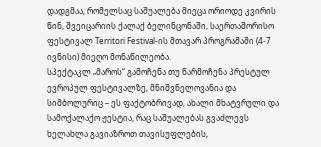დადგმაა, რომელსაც საშუალება მიეცა ორიოდე კვირის წინ, შვეიცარიის ქალაქ ბელინცონაში, საერთაშორისო ფესტივალ Territori Festival-ის მთავარ პროგრამაში (4-7 ივნისი) მიეღო მონაწილეობა.
სპექტაკლ „მაროს“ გამოჩენა თუ წარმოჩენა პრესტულ ევროპულ ფესტივალზე, მნიშვნელოვანია და სიმბოლურიც – ეს ფაქტობრივად, ახალი მხატვრული და სამოქალაქო ჟესტია, რაც საშუალებას გვაძლევს ხელახლა გავიაზროთ თავისუფლების,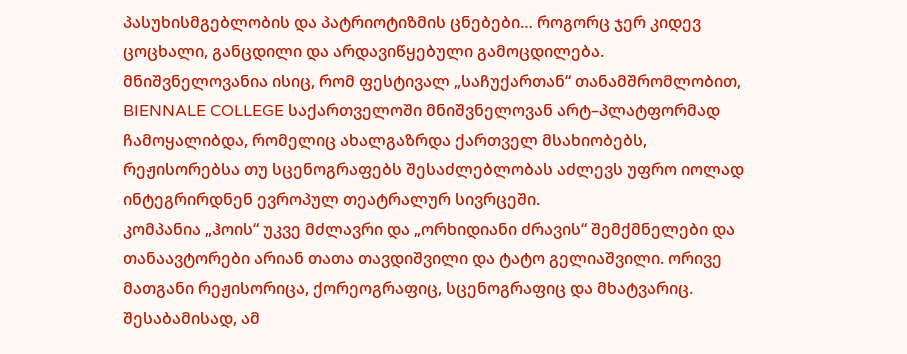პასუხისმგებლობის და პატრიოტიზმის ცნებები… როგორც ჯერ კიდევ ცოცხალი, განცდილი და არდავიწყებული გამოცდილება.
მნიშვნელოვანია ისიც, რომ ფესტივალ „საჩუქართან“ თანამშრომლობით, BIENNALE COLLEGE საქართველოში მნიშვნელოვან არტ–პლატფორმად ჩამოყალიბდა, რომელიც ახალგაზრდა ქართველ მსახიობებს, რეჟისორებსა თუ სცენოგრაფებს შესაძლებლობას აძლევს უფრო იოლად ინტეგრირდნენ ევროპულ თეატრალურ სივრცეში.
კომპანია „ჰოის“ უკვე მძლავრი და „ორხიდიანი ძრავის“ შემქმნელები და თანაავტორები არიან თათა თავდიშვილი და ტატო გელიაშვილი. ორივე მათგანი რეჟისორიცა, ქორეოგრაფიც, სცენოგრაფიც და მხატვარიც. შესაბამისად, ამ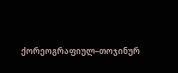ქორეოგრაფიულ–თოჯინურ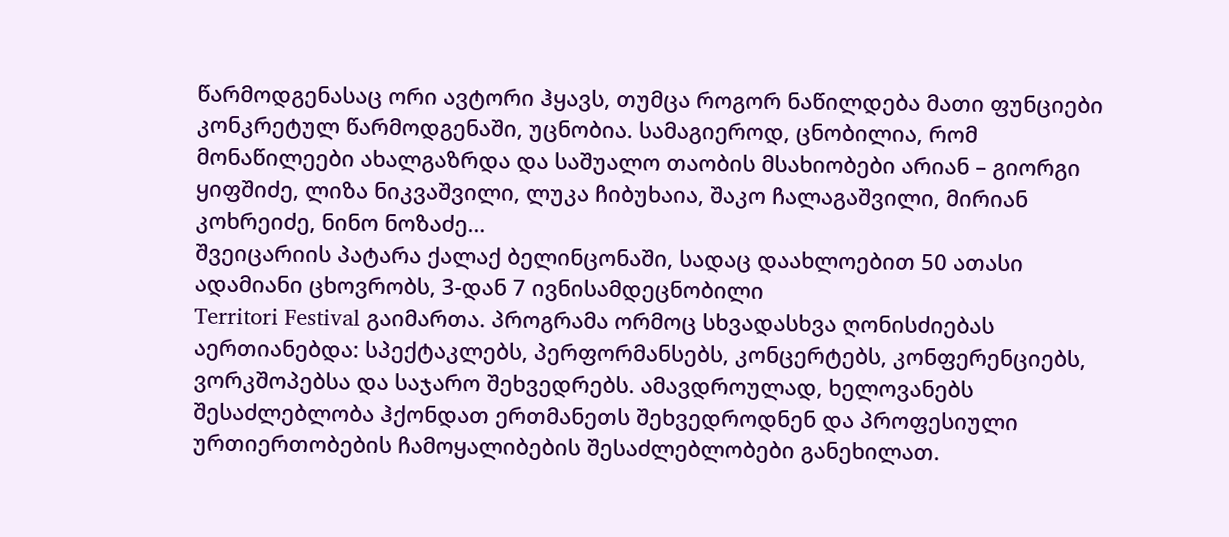წარმოდგენასაც ორი ავტორი ჰყავს, თუმცა როგორ ნაწილდება მათი ფუნციები კონკრეტულ წარმოდგენაში, უცნობია. სამაგიეროდ, ცნობილია, რომ მონაწილეები ახალგაზრდა და საშუალო თაობის მსახიობები არიან – გიორგი ყიფშიძე, ლიზა ნიკვაშვილი, ლუკა ჩიბუხაია, შაკო ჩალაგაშვილი, მირიან კოხრეიძე, ნინო ნოზაძე…
შვეიცარიის პატარა ქალაქ ბელინცონაში, სადაც დაახლოებით 50 ათასი ადამიანი ცხოვრობს, 3-დან 7 ივნისამდეცნობილი
Territori Festival გაიმართა. პროგრამა ორმოც სხვადასხვა ღონისძიებას აერთიანებდა: სპექტაკლებს, პერფორმანსებს, კონცერტებს, კონფერენციებს, ვორკშოპებსა და საჯარო შეხვედრებს. ამავდროულად, ხელოვანებს შესაძლებლობა ჰქონდათ ერთმანეთს შეხვედროდნენ და პროფესიული ურთიერთობების ჩამოყალიბების შესაძლებლობები განეხილათ.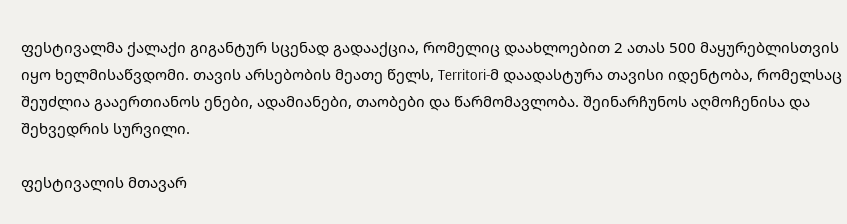ფესტივალმა ქალაქი გიგანტურ სცენად გადააქცია, რომელიც დაახლოებით 2 ათას 500 მაყურებლისთვის იყო ხელმისაწვდომი. თავის არსებობის მეათე წელს, Territori-მ დაადასტურა თავისი იდენტობა, რომელსაც შეუძლია გააერთიანოს ენები, ადამიანები, თაობები და წარმომავლობა. შეინარჩუნოს აღმოჩენისა და შეხვედრის სურვილი.

ფესტივალის მთავარ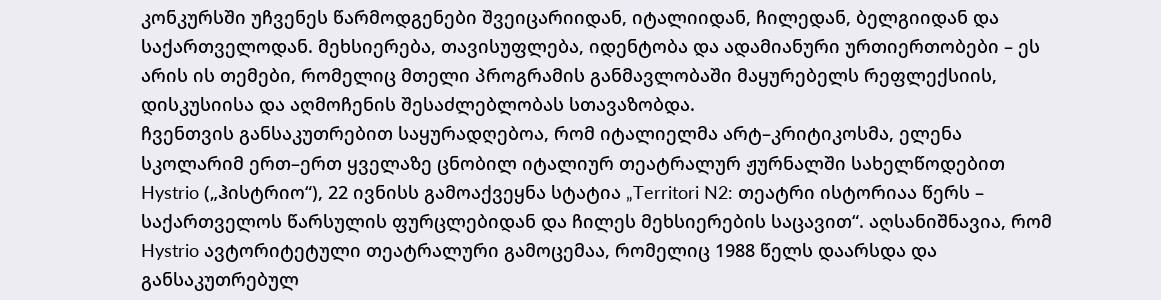კონკურსში უჩვენეს წარმოდგენები შვეიცარიიდან, იტალიიდან, ჩილედან, ბელგიიდან და საქართველოდან. მეხსიერება, თავისუფლება, იდენტობა და ადამიანური ურთიერთობები – ეს არის ის თემები, რომელიც მთელი პროგრამის განმავლობაში მაყურებელს რეფლექსიის, დისკუსიისა და აღმოჩენის შესაძლებლობას სთავაზობდა.
ჩვენთვის განსაკუთრებით საყურადღებოა, რომ იტალიელმა არტ–კრიტიკოსმა, ელენა სკოლარიმ ერთ–ერთ ყველაზე ცნობილ იტალიურ თეატრალურ ჟურნალში სახელწოდებით Hystrio („ჰისტრიო“), 22 ივნისს გამოაქვეყნა სტატია „Territori N2: თეატრი ისტორიაა წერს – საქართველოს წარსულის ფურცლებიდან და ჩილეს მეხსიერების საცავით“. აღსანიშნავია, რომ Hystrio ავტორიტეტული თეატრალური გამოცემაა, რომელიც 1988 წელს დაარსდა და განსაკუთრებულ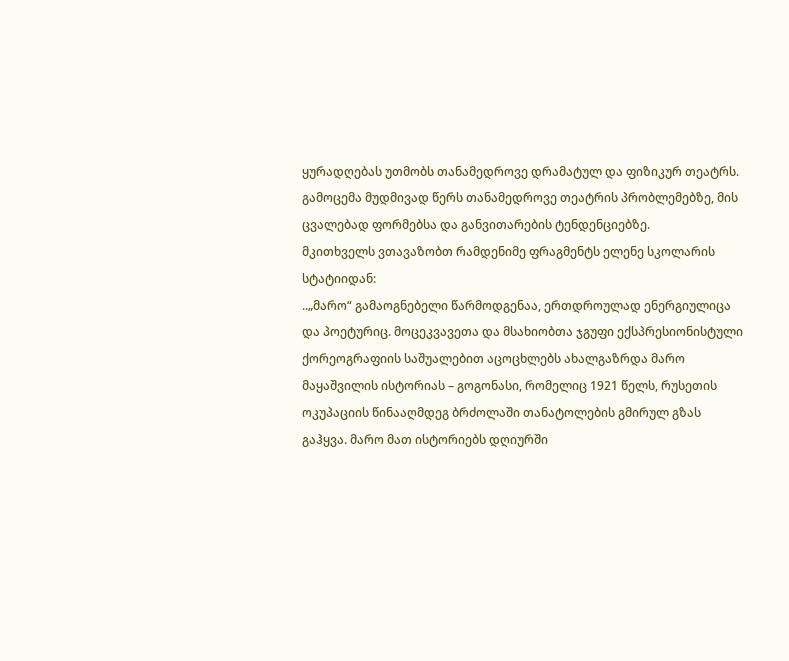ყურადღებას უთმობს თანამედროვე დრამატულ და ფიზიკურ თეატრს. გამოცემა მუდმივად წერს თანამედროვე თეატრის პრობლემებზე, მის ცვალებად ფორმებსა და განვითარების ტენდენციებზე.
მკითხველს ვთავაზობთ რამდენიმე ფრაგმენტს ელენე სკოლარის სტატიიდან:
..„მარო“ გამაოგნებელი წარმოდგენაა, ერთდროულად ენერგიულიცა და პოეტურიც. მოცეკვავეთა და მსახიობთა ჯგუფი ექსპრესიონისტული ქორეოგრაფიის საშუალებით აცოცხლებს ახალგაზრდა მარო მაყაშვილის ისტორიას – გოგონასი, რომელიც 1921 წელს, რუსეთის ოკუპაციის წინააღმდეგ ბრძოლაში თანატოლების გმირულ გზას გაჰყვა. მარო მათ ისტორიებს დღიურში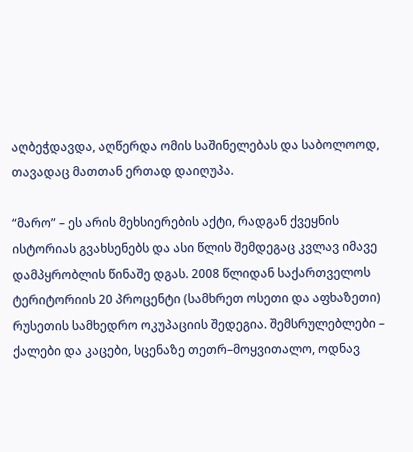აღბეჭდავდა, აღწერდა ომის საშინელებას და საბოლოოდ, თავადაც მათთან ერთად დაიღუპა.

“მარო” – ეს არის მეხსიერების აქტი, რადგან ქვეყნის ისტორიას გვახსენებს და ასი წლის შემდეგაც კვლავ იმავე დამპყრობლის წინაშე დგას. 2008 წლიდან საქართველოს ტერიტორიის 20 პროცენტი (სამხრეთ ოსეთი და აფხაზეთი) რუსეთის სამხედრო ოკუპაციის შედეგია. შემსრულებლები – ქალები და კაცები, სცენაზე თეთრ–მოყვითალო, ოდნავ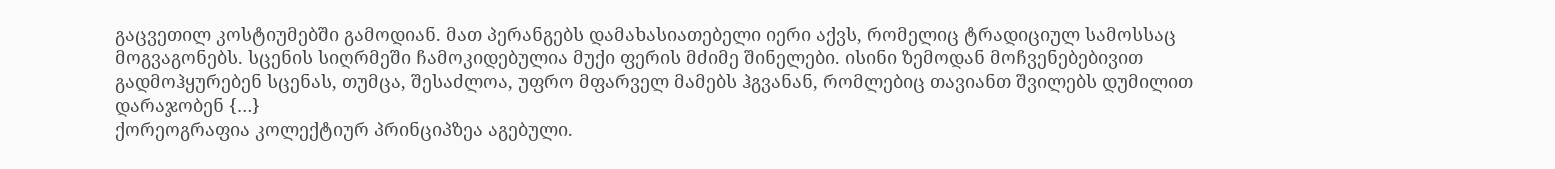გაცვეთილ კოსტიუმებში გამოდიან. მათ პერანგებს დამახასიათებელი იერი აქვს, რომელიც ტრადიციულ სამოსსაც მოგვაგონებს. სცენის სიღრმეში ჩამოკიდებულია მუქი ფერის მძიმე შინელები. ისინი ზემოდან მოჩვენებებივით გადმოჰყურებენ სცენას, თუმცა, შესაძლოა, უფრო მფარველ მამებს ჰგვანან, რომლებიც თავიანთ შვილებს დუმილით დარაჯობენ {…}
ქორეოგრაფია კოლექტიურ პრინციპზეა აგებული.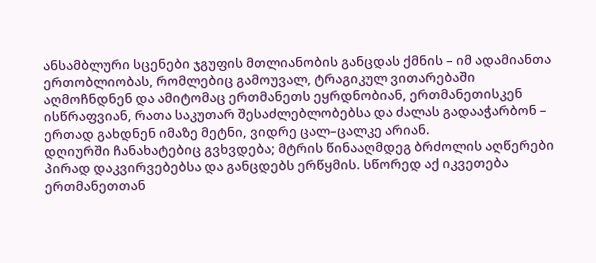ანსამბლური სცენები ჯგუფის მთლიანობის განცდას ქმნის – იმ ადამიანთა ერთობლიობას, რომლებიც გამოუვალ, ტრაგიკულ ვითარებაში აღმოჩნდნენ და ამიტომაც ერთმანეთს ეყრდნობიან, ერთმანეთისკენ ისწრაფვიან, რათა საკუთარ შესაძლებლობებსა და ძალას გადააჭარბონ – ერთად გახდნენ იმაზე მეტნი, ვიდრე ცალ–ცალკე არიან.
დღიურში ჩანახატებიც გვხვდება; მტრის წინააღმდეგ ბრძოლის აღწერები პირად დაკვირვებებსა და განცდებს ერწყმის. სწორედ აქ იკვეთება ერთმანეთთან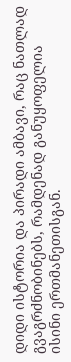დიდი ისტორია და პირადი ამბავი, რაც ნათლად გვაგრძნობინებს, რამდენად განუყოფელია ისინი ერთმანეთისგან.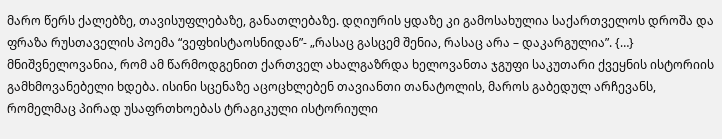მარო წერს ქალებზე, თავისუფლებაზე, განათლებაზე. დღიურის ყდაზე კი გამოსახულია საქართველოს დროშა და ფრაზა რუსთაველის პოემა “ვეფხისტაოსნიდან”- „რასაც გასცემ შენია, რასაც არა – დაკარგულია”. {…}
მნიშვნელოვანია, რომ ამ წარმოდგენით ქართველ ახალგაზრდა ხელოვანთა ჯგუფი საკუთარი ქვეყნის ისტორიის გამხმოვანებელი ხდება. ისინი სცენაზე აცოცხლებენ თავიანთი თანატოლის, მაროს გაბედულ არჩევანს, რომელმაც პირად უსაფრთხოებას ტრაგიკული ისტორიული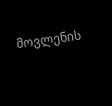მოვლენის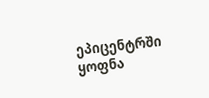ეპიცენტრში ყოფნა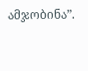ამჯობინა”.